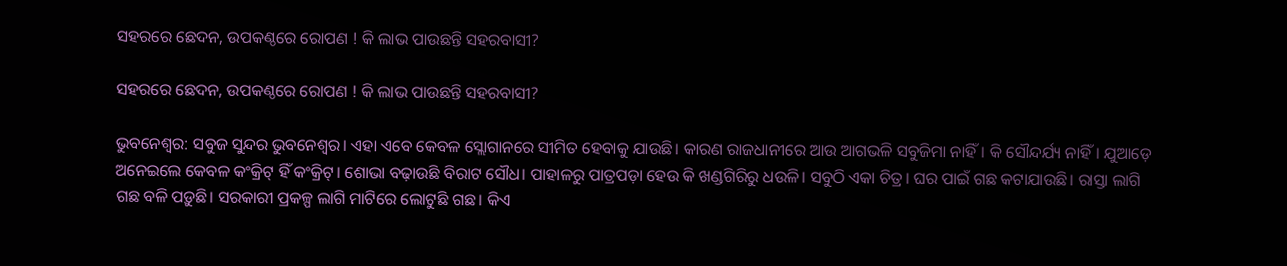ସହରରେ ଛେଦନ, ଉପକଣ୍ଠରେ ରୋପଣ ! କି ଲାଭ ପାଉଛନ୍ତି ସହରବାସୀ?

ସହରରେ ଛେଦନ, ଉପକଣ୍ଠରେ ରୋପଣ ! କି ଲାଭ ପାଉଛନ୍ତି ସହରବାସୀ?

ଭୁବନେଶ୍ବର: ସବୁଜ ସୁନ୍ଦର ଭୁବନେଶ୍ବର। ଏହା ଏବେ କେବଳ ସ୍ଲୋଗାନରେ ସୀମିତ ହେବାକୁ ଯାଉଛି। କାରଣ ରାଜଧାନୀରେ ଆଉ ଆଗଭଳି ସବୁଜିମା ନାହିଁ। କି ସୌନ୍ଦର୍ଯ୍ୟ ନାହିଁ। ଯୁଆଡ଼େ ଅନେଇଲେ କେବଳ କଂକ୍ରିଟ୍‌ ହିଁ କଂକ୍ରିଟ୍‌। ଶୋଭା ବଢ଼ାଉଛି ବିରାଟ ସୌଧ। ପାହାଳରୁ ପାତ୍ରପଡ଼ା ହେଉ କି ଖଣ୍ଡଗିରିରୁ ଧଉଳି। ସବୁଠି ଏକା ଚିତ୍ର। ଘର ପାଇଁ ଗଛ କଟାଯାଉଛି। ରାସ୍ତା ଲାଗି ଗଛ ବଳି ପଡ଼ୁଛି। ସରକାରୀ ପ୍ରକଳ୍ପ ଲାଗି ‌ମାଟିରେ ଲୋଟୁଛି ଗଛ। କିଏ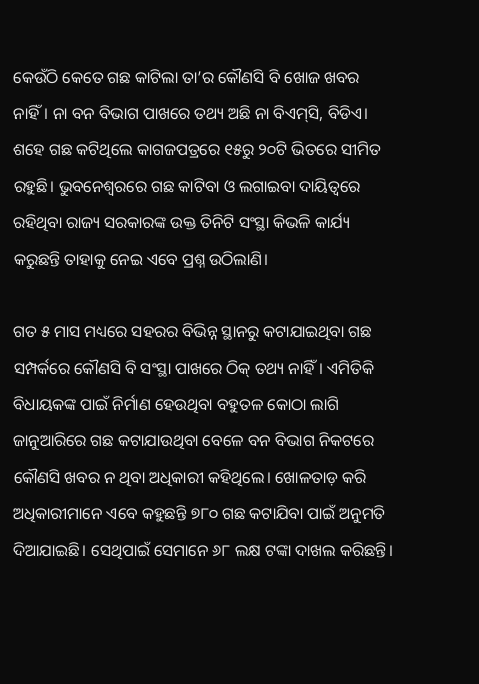କେଉଁଠି କେତେ ଗଛ କାଟିଲା ତା’ର କୌଣସି ବି ଖୋଜ ଖବର ନାହିଁ। ନା ବନ ବିଭାଗ ପାଖରେ ତଥ୍ୟ ଅଛି ନା ବିଏମ୍‌ସି, ବିଡିଏ। ଶହେ ଗଛ କଟିଥିଲେ କାଗଜପତ୍ରରେ ୧୫ରୁ ୨୦ଟି ଭିତରେ ସୀମିତ ରହୁଛି। ଭୁବନେଶ୍ବରରେ ଗଛ କାଟିବା ଓ ଲଗାଇବା ଦାୟିତ୍ବରେ ରହିଥିବା ରାଜ୍ୟ ସରକାରଙ୍କ ଉକ୍ତ ତିନିଟି ସଂସ୍ଥା କିଭଳି କାର୍ଯ୍ୟ କରୁଛନ୍ତି ତାହାକୁ ନେଇ ଏବେ ପ୍ରଶ୍ନ ଉଠିଲାଣି।

ଗତ ୫ ମାସ ମଧ୍ୟରେ ସହରର ବିଭିନ୍ନ ସ୍ଥାନରୁ କଟାଯାଇଥିବା ଗଛ ସମ୍ପର୍କରେ କୌଣସି ବି ସଂସ୍ଥା ପାଖରେ ଠିକ୍‌ ତଥ୍ୟ ନାହିଁ। ଏମିତିକି ବିଧାୟକଙ୍କ ପାଇଁ ନିର୍ମାଣ ହେଉଥିବା ବହୁତଳ କୋଠା ଲାଗି ଜାନୁଆରିରେ ଗଛ କଟାଯାଉଥିବା ବେଳେ ବନ ବିଭାଗ ନିକଟରେ କୌଣସି ଖବର ନ ଥିବା ଅଧିକାରୀ କହିଥିଲେ। ଖୋଳତାଡ଼ କରି ଅଧିକାରୀମାନେ ଏବେ କହୁଛନ୍ତି ୭୮୦ ଗଛ କଟାଯିବା ପାଇଁ ଅନୁମତି ଦିଆଯାଇଛି। ସେଥିପାଇଁ ସେମାନେ ୬୮ ଲକ୍ଷ ଟଙ୍କା ଦାଖଲ କରିଛନ୍ତି। ‌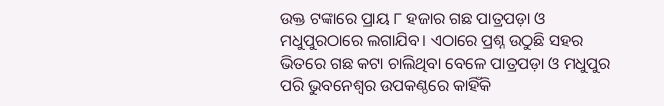ଉକ୍ତ ଟଙ୍କାରେ ପ୍ରାୟ ୮ ହଜାର ଗଛ ପାତ୍ରପଡ଼ା ଓ ମଧୁପୁରଠାରେ ଲଗାଯିବ। ଏଠାରେ ପ୍ରଶ୍ନ ଉଠୁଛି ସହର ଭିତରେ ଗଛ କଟା ଚାଲିଥିବା ବେଳେ ପାତ୍ରପଡ଼ା ଓ ମଧୁପୁର ପରି ଭୁବନେଶ୍ବର ଉପକଣ୍ଠରେ କାହିଁକି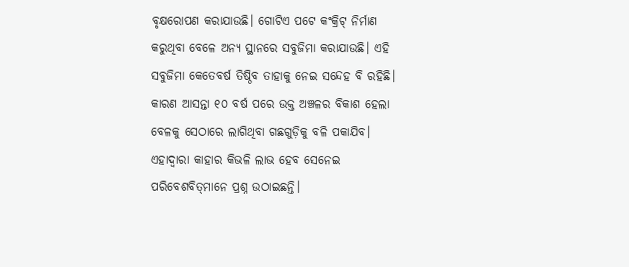ବୃକ୍ଷରୋପଣ କରାଯାଉଛି। ଗୋଟିଏ ପଟେ କଂକ୍ରିଟ୍‌ ନିର୍ମାଣ କରୁଥିବା ବେଳେ ଅନ୍ୟ ସ୍ଥାନରେ ସବୁଜିମା କରାଯାଉଛି। ଏହି ସବୁଜିମା କେତେ‌ବର୍ଷ ତିଷ୍ଠିବ ତାହାକୁ ନେଇ ସନ୍ଦେହ ବି ରହିଛି। କାରଣ ଆସନ୍ତା ୧୦ ବର୍ଷ ପରେ ଉକ୍ତ ଅଞ୍ଚଳର ବିକାଶ ହେଲା ବେଳକୁ ସେଠାରେ ଲାଗିଥିବା ଗଛଗୁଡ଼ିକୁ ବଳି ପକାଯିବ। ଏହାଦ୍ବାରା କାହାର କିଭଳି ଲାଭ ହେବ ସେନେଇ ପରିବେଶବିତ୍‌ମାନେ ପ୍ରଶ୍ନ ଉଠାଇଛନ୍ତି।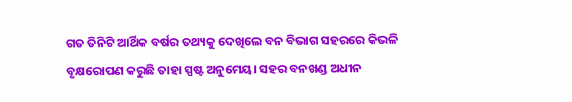ଗତ ତିନିଟି ଆର୍ଥିକ ବର୍ଷର ତଥ୍ୟକୁ ଦେଖିଲେ ବନ ବିଭାଗ ସହରରେ କିଭଳି ବୃକ୍ଷରୋପଣ କରୁଛି ତାହା ସ୍ପଷ୍ଟ ଅନୁମେୟ। ସହର ବନଖଣ୍ଡ ଅଧୀନ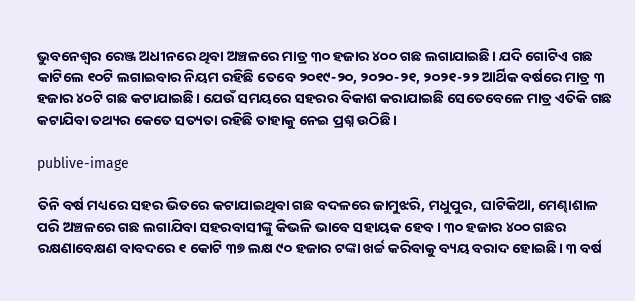ଭୁବନେଶ୍ବର ରେଞ୍ଜ ଅଧୀନରେ ଥିବା ଅଞ୍ଚଳରେ ମାତ୍ର ୩୦ ହଜାର ୪୦୦ ଗଛ ଲଗାଯାଇଛି। ଯଦି ଗୋଟିଏ ଗଛ କାଟିଲେ ୧୦ଟି ଲଗାଇବାର ନିୟମ ରହିଛି ତେବେ ୨୦୧୯-୨୦, ୨୦୨୦-୨୧, ୨୦୨୧-୨୨ ଆର୍ଥିକ ବର୍ଷରେ ମାତ୍ର ୩ ହଜାର ୪୦ଟି ଗଛ କଟାଯାଇଛି। ଯେଉଁ ସମୟରେ ସହରର ବିକାଶ କରାଯାଇଛି ସେତେବେଳେ ମାତ୍ର ଏତିକି ଗଛ କଟାଯିବା ତଥ୍ୟର କେତେ ସତ୍ୟତା ରହିଛି ତାହାକୁ ନେଇ ପ୍ରଶ୍ନ ଉଠିଛି।

publive-image

ତିନି ବର୍ଷ ମଧ୍ୟରେ ସହର ଭିତରେ କଟାଯାଇଥିବା ଗଛ ବଦଳରେ ଜାମୁଝରି, ମଧୁପୁର, ଘାଟିକିଆ, ମେଣ୍ଢାଶାଳ ପରି ଅଞ୍ଚଳରେ ଗଛ ଲଗାଯିବା ସହରବାସୀଙ୍କୁ କିଭଳି ଭାବେ ସହାୟକ ହେବ। ୩୦ ହଜାର ୪୦୦ ଗଛର ରକ୍ଷଣାବେକ୍ଷଣ ବାବଦରେ ୧ କୋଟି ୩୭ ଲକ୍ଷ ୯୦ ହଜାର ଟଙ୍କା ଖର୍ଚ୍ଚ କରିବାକୁ ବ୍ୟୟ ବରାଦ ହୋଇଛି। ୩ ବର୍ଷ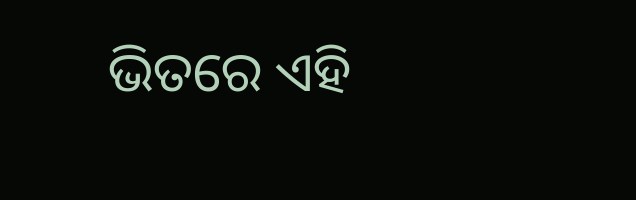ଭିତରେ ଏହି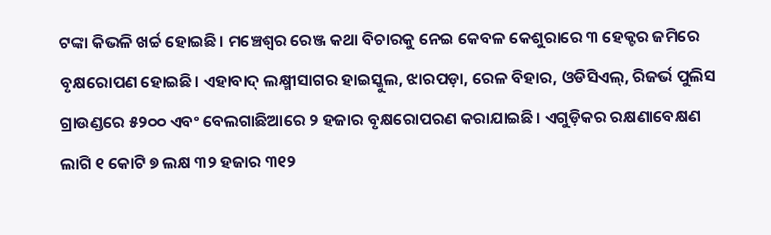ଟଙ୍କା କିଭଳି ଖର୍ଚ୍ଚ ହୋଇଛି। ମଞ୍ଚେଶ୍ବର ରେଞ୍ଜ କଥା ବିଚାରକୁ ନେଇ କେବଳ କେଶୁରାରେ ୩ ହେକ୍ଟର ଜମିରେ ବୃକ୍ଷରୋପଣ ହୋଇଛି। ଏହାବାଦ୍‌ ଲକ୍ଷ୍ମୀସାଗର ହାଇସ୍କୁଲ, ଝାରପଡ଼ା, ରେଳ ବିହାର, ଓଡିସିଏଲ୍‌, ରିଜର୍ଭ ପୁଲିସ ଗ୍ରାଉଣ୍ଡରେ ୫୨୦୦ ଏବଂ ବେଲଗାଛିଆରେ ୨ ହଜାର ବୃକ୍ଷରୋପରଣ କରାଯାଇଛି। ଏଗୁଡ଼ିକର ରକ୍ଷଣାବେକ୍ଷଣ ଲାଗି ୧ କୋଟି ୭ ଲକ୍ଷ ୩୨ ହଜାର ୩୧୨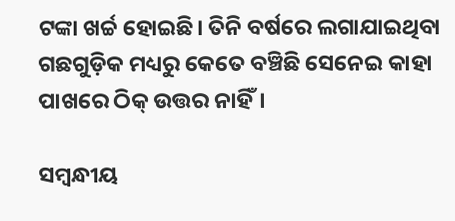ଟଙ୍କା ଖର୍ଚ୍ଚ ହୋଇଛି। ତିନି ବର୍ଷରେ ଲଗାଯାଇଥିବା ଗଛଗୁଡ଼ିକ ମଧ୍ୟରୁ କେତେ ବଞ୍ଚିଛି ସେନେଇ କାହା ପାଖରେ ଠିକ୍‌ ଉତ୍ତର ନାହିଁ।

ସମ୍ବନ୍ଧୀୟ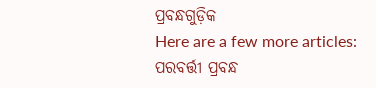ପ୍ରବନ୍ଧଗୁଡ଼ିକ
Here are a few more articles:
ପରବର୍ତ୍ତୀ ପ୍ରବନ୍ଧ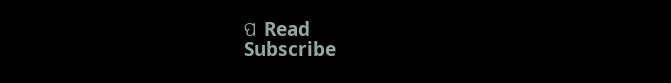ପ Read
Subscribe